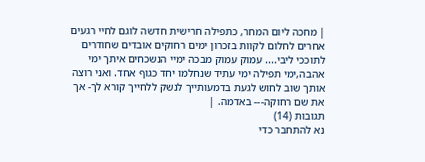| מחכה ליום המחר, כתפילה חרישית חדשה לוגם לחיי רגעים אחרים לחלום לקוות בזכרון ימים רחוקים אובדים שחודרים לתוככי ליבי.... עמוק עמוק מבכה ימיי הנשכחים איתך ימי אהבה,ימי תפילה ימי עתיד שנחלמו יחד כגוף אחד. ואני רוצה אותך שוב לחוש לגעת בדמעותייך לנשק ללחייך קורא לך- אך את שם רחוקה--- באדמה. |
תגובות (14)
נא להתחבר כדי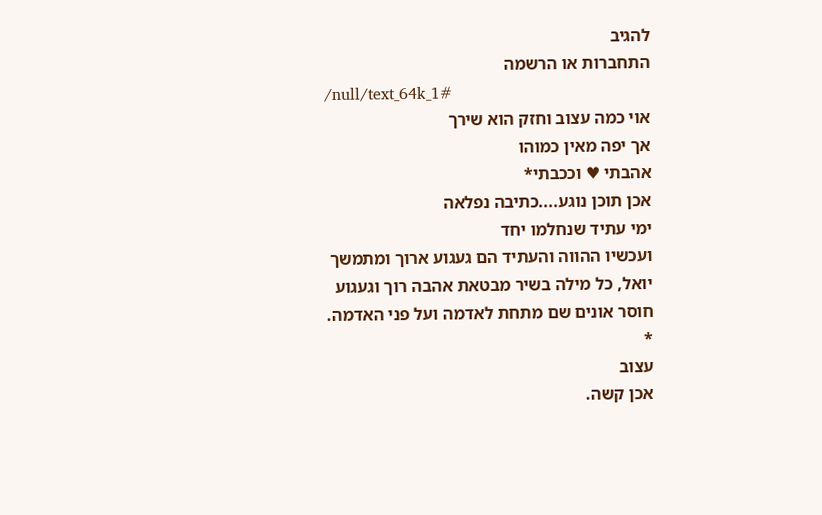להגיב
התחברות או הרשמה
/null/text_64k_1#
אוי כמה עצוב וחזק הוא שירך
אך יפה מאין כמוהו
אהבתי ♥ וככבתי*
אכן תוכן נוגע....כתיבה נפלאה
ימי עתיד שנחלמו יחד
ועכשיו ההווה והעתיד הם געגוע ארוך ומתמשך
יואל, כל מילה בשיר מבטאת אהבה רוך וגעגוע
חוסר אונים שם מתחת לאדמה ועל פני האדמה.
*
עצוב
אכן קשה.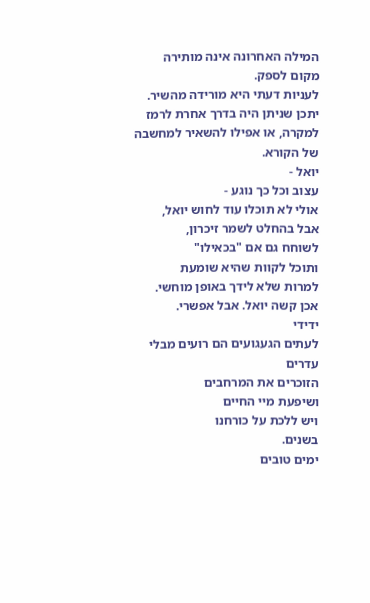המילה האחרונה אינה מותירה מקום לספק.
לעניות דעתי היא מורידה מהשיר. יתכן שניתן היה בדרך אחרת לרמז למקרה, או אפילו להשאיר למחשבה של הקורא.
יואל -
עצוב וכל כך נוגע -
אולי לא תוכלו עוד לחוש יואל,
אבל בהחלט לשמר זיכרון,
לשוחח גם אם "בכאילו"
ותוכל לקוות שהיא שומעת
למרות שלא לידך באופן מוחשי.
אכן קשה יואל. אבל אפשרי.
ידידי
לעתים הגעגועים הם רועים מבלי עדרים
הזוכרים את המרחבים
ושיפעת מיי החיים
ויש ללכת על כורחנו
בשנים.
ימים טובים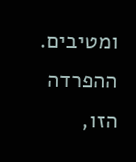ומטיבים.
ההפרדה הזו,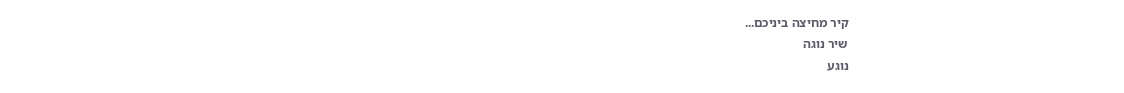קיר מחיצה ביניכם...
שיר נוגה
נוגע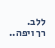ללב.
רך ויפה..